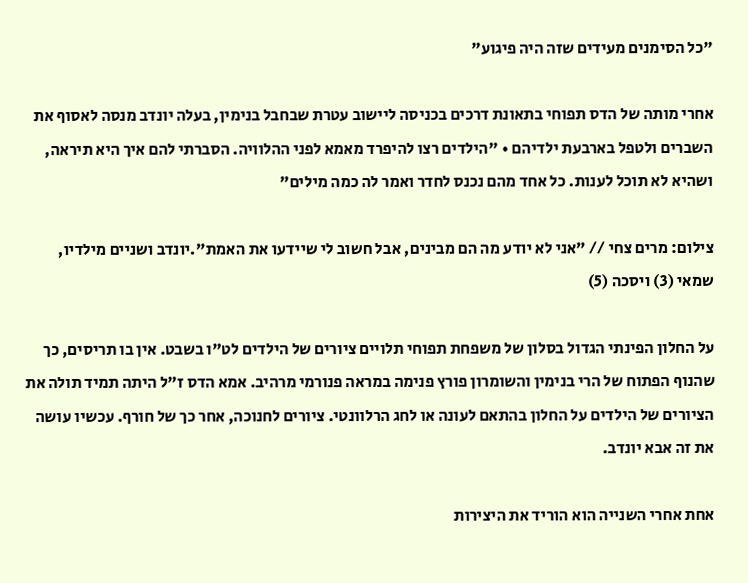"כל הסימנים מעידים שזה היה פיגוע"

אחרי מותה של הדס תפוחי בתאונת דרכים בכניסה ליישוב עטרת שבחבל בנימין, בעלה יונדב מנסה לאסוף את השברים ולטפל בארבעת ילדיהם • "הילדים רצו להיפרד מאמא לפני ההלוויה. הסברתי להם איך היא תיראה, ושהיא לא תוכל לענות. כל אחד מהם נכנס לחדר ואמר לה כמה מילים"

צילום: מרים צחי // "אני לא יודע מה הם מבינים, אבל חשוב לי שיידעו את האמת".יונדב ושניים מילדיו, שמאי (3) ויסכה (5)

על החלון הפינתי הגדול בסלון של משפחת תפוחי תלויים ציורים של הילדים לט"ו בשבט. אין בו תריסים, כך שהנוף הפתוח של הרי בנימין והשומרון פורץ פנימה במראה פנורמי מרהיב. אמא הדס ז"ל היתה תמיד תולה את הציורים של הילדים על החלון בהתאם לעונה או לחג הרלוונטי. ציורים לחנוכה, אחר כך של חורף. עכשיו עושה את זה אבא יונדב.

אחת אחרי השנייה הוא הוריד את היצירות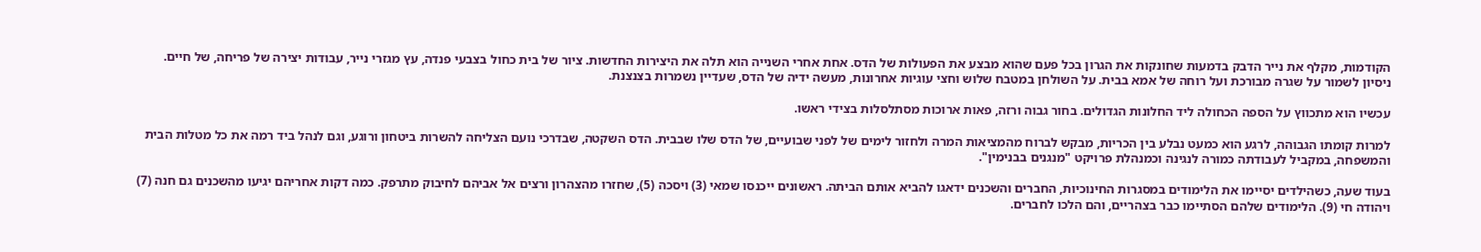הקודמות, מקלף את נייר הדבק בדמעות שחונקות את הגרון בכל פעם שהוא מבצע את הפעולות של הדס. אחת אחרי השנייה הוא תלה את היצירות החדשות. ציור של בית כחול בצבעי פנדה, עץ מגזרי נייר, עבודות יצירה של פריחה, של חיים. ניסיון לשמור על שגרה מבורכת ועל רוחה של אמא בבית. על השולחן במטבח שלוש וחצי עוגיות אחרונות, מעשה ידיה של הדס, שעדיין נשמרות בצנצנת.

עכשיו הוא מתכווץ על הספה הכחולה ליד החלונות הגדולים. בחור גבוה ורזה, פאות ארוכות מסתלסלות בצידי ראשו.

למרות קומתו הגבוהה, לרגע הוא כמעט נבלע בין הכריות, מבקש לברוח מהמציאות המרה ולחזור לימים של לפני שבועיים, של הדס שלו שבבית. הדס השקטה, שבדרכי נועם הצליחה להשרות ביטחון ורוגע, וגם לנהל ביד רמה את כל מטלות הבית והמשפחה, במקביל לעבודתה כמורה לנגינה וכמנהלת פרויקט "מנגנים בבנימין".

בעוד שעה, כשהילדים יסיימו את הלימודים במסגרות החינוכיות, החברים והשכנים ידאגו להביא אותם הביתה. ראשונים ייכנסו שמאי (3) ויסכה (5), שחזרו מהצהרון ורצים אל אביהם לחיבוק מתרפק. כמה דקות אחריהם יגיעו מהשכנים גם חנה (7) ויהודה חי (9). הלימודים שלהם הסתיימו כבר בצהריים, והם הלכו לחברים.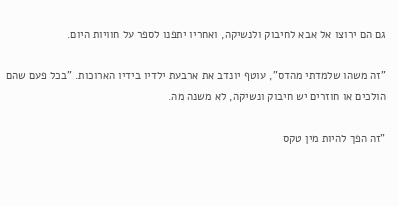גם הם ירוצו אל אבא לחיבוק ולנשיקה, ואחריו יתפנו לספר על חוויות היום.

"זה משהו שלמדתי מהדס", עוטף יונדב את ארבעת ילדיו בידיו הארוכות. "בכל פעם שהם הולכים או חוזרים יש חיבוק ונשיקה, לא משנה מה.

"זה הפך להיות מין טקס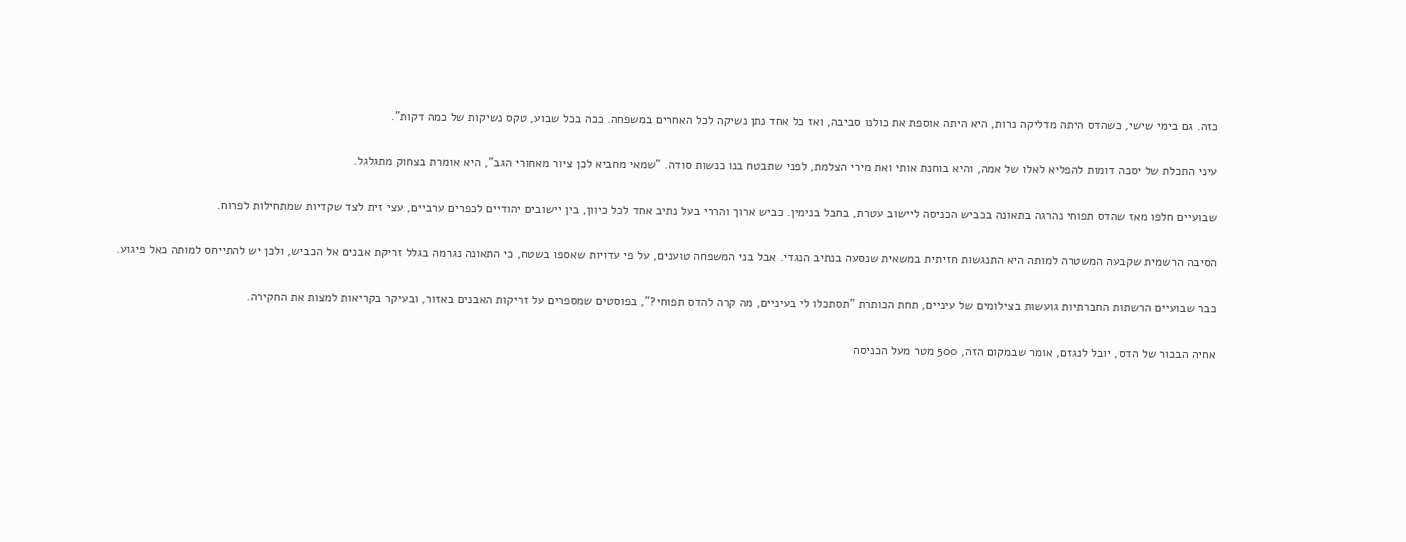כזה. גם בימי שישי, כשהדס היתה מדליקה נרות, היא היתה אוספת את כולנו סביבה, ואז כל אחד נתן נשיקה לכל האחרים במשפחה. ככה בכל שבוע, טקס נשיקות של כמה דקות".

עיני התכלת של יסכה דומות להפליא לאלו של אמה, והיא בוחנת אותי ואת מירי הצלמת, לפני שתבטח בנו כנשות סודה. "שמאי מחביא לכן ציור מאחורי הגב", היא אומרת בצחוק מתגלגל.

שבועיים חלפו מאז שהדס תפוחי נהרגה בתאונה בכביש הכניסה ליישוב עטרת, בחבל בנימין. כביש ארוך והררי בעל נתיב אחד לכל כיוון, בין יישובים יהודיים לכפרים ערביים, עצי זית לצד שקדיות שמתחילות לפרוח.

הסיבה הרשמית שקבעה המשטרה למותה היא התנגשות חזיתית במשאית שנסעה בנתיב הנגדי. אבל בני המשפחה טוענים, על פי עדויות שאספו בשטח, כי התאונה נגרמה בגלל זריקת אבנים אל הכביש, ולכן יש להתייחס למותה כאל פיגוע.

כבר שבועיים הרשתות החברתיות גועשות בצילומים של עיניים, תחת הכותרת "תסתכלו לי בעיניים, מה קרה להדס תפוחי?", בפוסטים שמספרים על זריקות האבנים באזור, ובעיקר בקריאות למצות את החקירה.

אחיה הבכור של הדס, יובל לנגזם, אומר שבמקום הזה, 500 מטר מעל הכניסה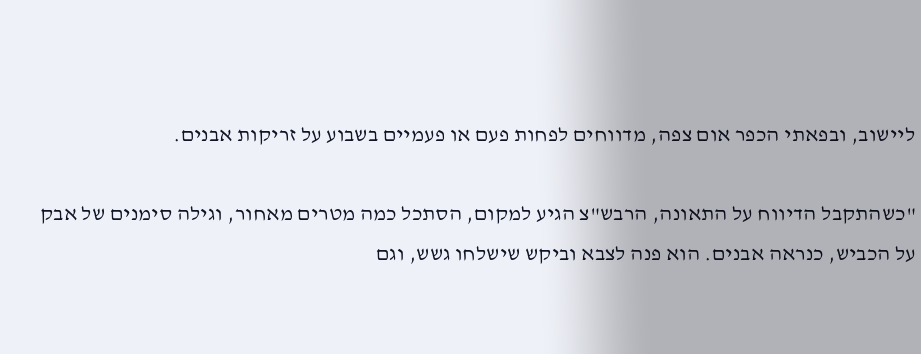ליישוב, ובפאתי הכפר אום צפה, מדווחים לפחות פעם או פעמיים בשבוע על זריקות אבנים.

"כשהתקבל הדיווח על התאונה, הרבש"צ הגיע למקום, הסתכל כמה מטרים מאחור, וגילה סימנים של אבק על הכביש, כנראה אבנים. הוא פנה לצבא וביקש שישלחו גשש, וגם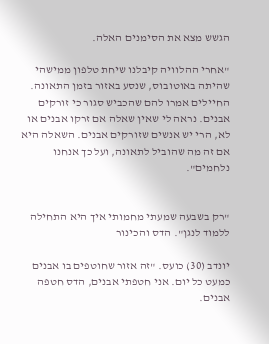הגשש מצא את הסימנים האלה.

"אחרי ההלוויה קיבלנו שיחת טלפון ממישהי שהיתה באוטובוס, שנסע באזור בזמן התאונה. החיילים אמרו להם שהכביש סגור כי זורקים אבנים. נראה לי שאין שאלה אם זרקו אבנים או לא, הרי יש אנשים שזורקים אבנים. השאלה היא אם זה מה שהוביל לתאונה, ועל כך אנחנו נלחמים".


"רק בשבעה שמעתי מחמותי איך היא התחילה ללמוד לנגן". הדס והכינור

יונדב (30) כועס. "זה אזור שחוטפים בו אבנים כמעט כל יום. אני חטפתי אבנים, הדס חטפה אבנים.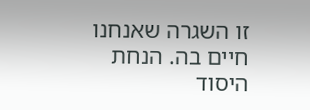זו השגרה שאנחנו חיים בה. הנחת היסוד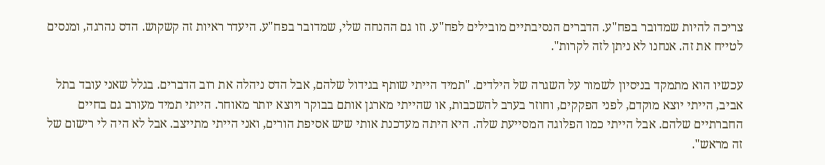צריכה להיות שמדובר בפח"ע. הדברים הנסיבתיים מובילים לפח"ע. וזו גם ההנחה שלי, שמדובר בפח"ע. היעדר ראיות זה קשקוש. הדס נהרגה, ומנסים לטייח את זה. אנחנו לא ניתן לזה לקרות".

עכשיו הוא מתמקד בניסיון לשמור על השגרה של הילדים. "תמיד הייתי שותף בגידול שלהם, אבל הדס ניהלה את רוב הדברים. בגלל שאני עובד בתל אביב, הייתי יוצא מוקדם, לפני הפקקים, וחוזר בערב להשכבות, או שהייתי מארגן אותם בבוקר ויוצא יותר מאוחר. הייתי תמיד מעורב גם בחיים החברתיים שלהם. אבל הייתי כמו הפלוגה המסייעת שלה. היא היתה מעדכנת אותי שיש אסיפת הורים, ואני הייתי מתייצב. אבל לא היה לי רישום של זה מראש".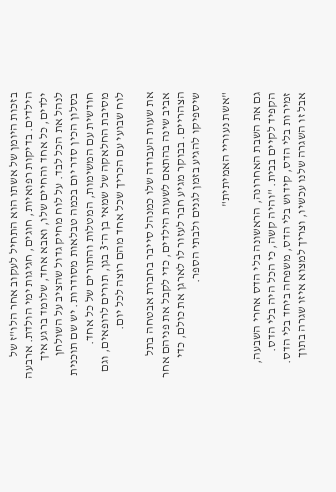בזכות היומן של אשתו הוא התחיל לעקוב אחר הלו"ז של הילדים. בדיקות רפואיות, חוגים, חגיגות ימי הולדת. ארבעה ילדים, כל אחד והחיים שלו, ואבא אחד, שלומד ברגע איך לנהל את הכל לבד. על לוח מחיק גדול שהציב על השולחן בסלון הכין סדר יום בכמה טבלאות מסודרות. יש שם תוכנית חודשית עם המשימות, המטלות והתורים של כל אחד. מסיבת החלאקה של שמאי בן ה־3 בגן, תורים לרופאים, וגם לוח שבועי עם הכריך שכל אחד מהם רוצה לכל יום.

את שעות העבודה שלו כמנהל סייבר בחברת אבטחה בתל אביב שינה בהתאם לשעות הילדים, כדי לקבל את פניהם אחר הצהריים. בבוקר מגיע חבר לעזור לו לארגן את כולם, כדי שיספיקו להגיע בזמן לגנים ולבתי הספר.

"אשת נעוריי האמיתית"

גם את השבת האחרונה, הראשונה בלי הדס אחרי השבעה, הקפיד לקיים בבית. "והיה קשה, כי הכל היה בלי הדס. זמירות בלי הדס, קידוש בלי הדס, משפחה ביחד בלי הדס. אבל זו השגרה שלנו עכשיו, וצריך למצוא איזו שגרה בתוך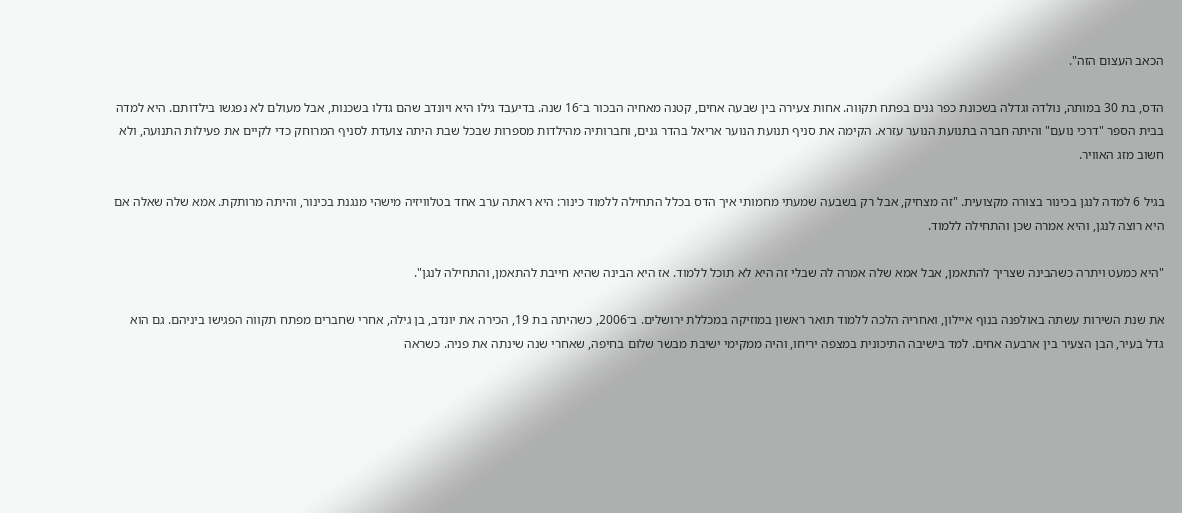הכאב העצום הזה".

הדס, בת 30 במותה, נולדה וגדלה בשכונת כפר גנים בפתח תקווה. אחות צעירה בין שבעה אחים, קטנה מאחיה הבכור ב־16 שנה. בדיעבד גילו היא ויונדב שהם גדלו בשכנות, אבל מעולם לא נפגשו בילדותם. היא למדה בבית הספר "דרכי נועם" והיתה חברה בתנועת הנוער עזרא. הקימה את סניף תנועת הנוער אריאל בהדר גנים, וחברותיה מהילדות מספרות שבכל שבת היתה צועדת לסניף המרוחק כדי לקיים את פעילות התנועה, ולא חשוב מזג האוויר.

בגיל 6 למדה לנגן בכינור בצורה מקצועית. "זה מצחיק, אבל רק בשבעה שמעתי מחמותי איך הדס בכלל התחילה ללמוד כינור: היא ראתה ערב אחד בטלוויזיה מישהי מנגנת בכינור, והיתה מרותקת. אמא שלה שאלה אם היא רוצה לנגן, והיא אמרה שכן והתחילה ללמוד.

"היא כמעט ויתרה כשהבינה שצריך להתאמן, אבל אמא שלה אמרה לה שבלי זה היא לא תוכל ללמוד. אז היא הבינה שהיא חייבת להתאמן, והתחילה לנגן".

את שנת השירות עשתה באולפנה בנוף איילון, ואחריה הלכה ללמוד תואר ראשון במוזיקה במכללת ירושלים. ב־2006, כשהיתה בת 19, הכירה את יונדב, בן גילה, אחרי שחברים מפתח תקווה הפגישו ביניהם. גם הוא גדל בעיר, הבן הצעיר בין ארבעה אחים. למד בישיבה התיכונית במצפה יריחו, והיה ממקימי ישיבת מבשר שלום בחיפה, שאחרי שנה שינתה את פניה. כשראה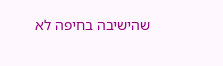שהישיבה בחיפה לא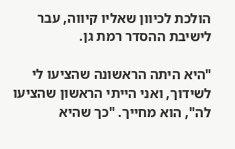הולכת לכיוון שאליו קיווה, עבר לישיבת ההסדר רמת גן.

"היא היתה הראשונה שהציעו לי לשידוך, ואני הייתי הראשון שהציעו לה", הוא מחייך. "כך שהיא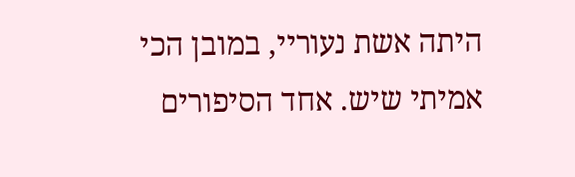היתה אשת נעוריי, במובן הכי אמיתי שיש. אחד הסיפורים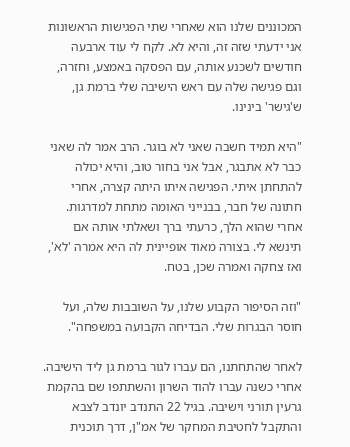המכוננים שלנו הוא שאחרי שתי הפגישות הראשונות אני ידעתי שזה זה, והיא לא. לקח לי עוד ארבעה חודשים לשכנע אותה, עם הפסקה באמצע, וחזרה, וגם פגישה שלה עם ראש הישיבה שלי ברמת גן, ש'גישר' בינינו.

"היא תמיד חשבה שאני לא בוגר. הרב אמר לה שאני כבר לא אתבגר, אבל אני בחור טוב, והיא יכולה להתחתן איתי. הפגישה איתו היתה קצרה, אחרי חתונה של חבר, בבנייני האומה מתחת למדרגות. אחרי שהוא הלך, כרעתי ברך ושאלתי אותה אם תינשא לי. בצורה מאוד אופיינית לה היא אמרה 'לא', ואז צחקה ואמרה שכן, בטח.

"וזה הסיפור הקבוע שלנו, על השובבות שלה, ועל חוסר הבגרות שלי. הבדיחה הקבועה במשפחה".

לאחר שהתחתנו, הם עברו לגור ברמת גן ליד הישיבה. אחרי כשנה עברו להוד השרון והשתתפו שם בהקמת גרעין תורני וישיבה. בגיל 22 התנדב יונדב לצבא והתקבל לחטיבת המחקר של אמ"ן, דרך תוכנית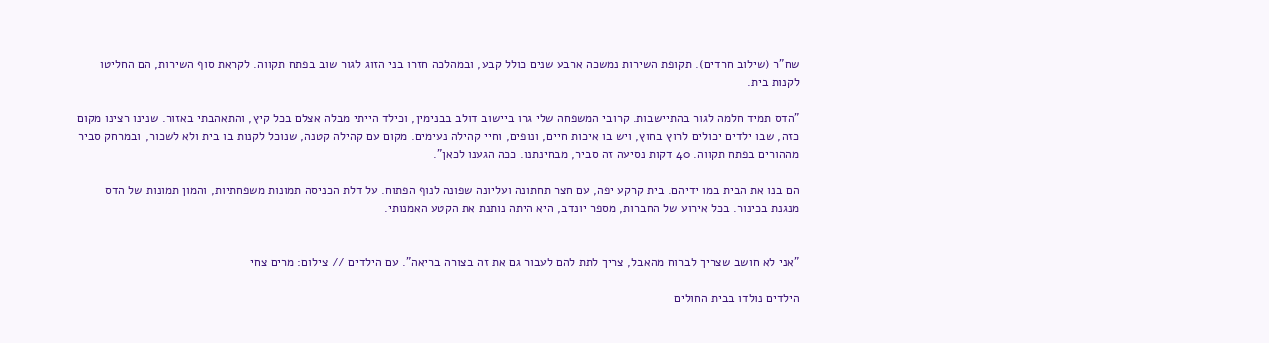שח"ר (שילוב חרדים). תקופת השירות נמשכה ארבע שנים כולל קבע, ובמהלכה חזרו בני הזוג לגור שוב בפתח תקווה. לקראת סוף השירות, הם החליטו לקנות בית.

"הדס תמיד חלמה לגור בהתיישבות. קרובי המשפחה שלי גרו ביישוב דולב בבנימין, וכילד הייתי מבלה אצלם בכל קיץ, והתאהבתי באזור. שנינו רצינו מקום כזה, שבו ילדים יכולים לרוץ בחוץ, ויש בו איכות חיים, ונופים, וחיי קהילה נעימים. מקום עם קהילה קטנה, שנוכל לקנות בו בית ולא לשכור, ובמרחק סביר מההורים בפתח תקווה. 40 דקות נסיעה זה סביר, מבחינתנו. ככה הגענו לכאן".

הם בנו את הבית במו ידיהם. בית קרקע יפה, עם חצר תחתונה ועליונה שפונה לנוף הפתוח. על דלת הכניסה תמונות משפחתיות, והמון תמונות של הדס מנגנת בכינור. בכל אירוע של החברות, מספר יונדב, היא היתה נותנת את הקטע האמנותי.


"אני לא חושב שצריך לברוח מהאבל, צריך לתת להם לעבור גם את זה בצורה בריאה". עם הילדים // צילום: מרים צחי

הילדים נולדו בבית החולים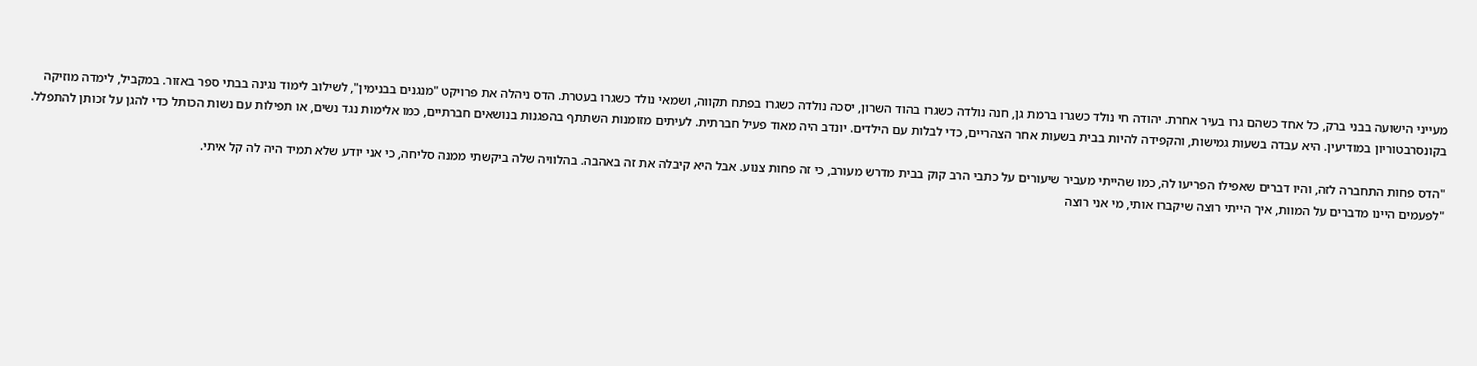מעייני הישועה בבני ברק, כל אחד כשהם גרו בעיר אחרת. יהודה חי נולד כשגרו ברמת גן, חנה נולדה כשגרו בהוד השרון, יסכה נולדה כשגרו בפתח תקווה, ושמאי נולד כשגרו בעטרת. הדס ניהלה את פרויקט "מנגנים בבנימין", לשילוב לימוד נגינה בבתי ספר באזור. במקביל, לימדה מוזיקה בקונסרבטוריון במודיעין. היא עבדה בשעות גמישות, והקפידה להיות בבית בשעות אחר הצהריים, כדי לבלות עם הילדים. יונדב היה מאוד פעיל חברתית. לעיתים מזומנות השתתף בהפגנות בנושאים חברתיים, כמו אלימות נגד נשים, או תפילות עם נשות הכותל כדי להגן על זכותן להתפלל.

"הדס פחות התחברה לזה, והיו דברים שאפילו הפריעו לה, כמו שהייתי מעביר שיעורים על כתבי הרב קוק בבית מדרש מעורב, כי זה פחות צנוע. אבל היא קיבלה את זה באהבה. בהלוויה שלה ביקשתי ממנה סליחה, כי אני יודע שלא תמיד היה לה קל איתי.
"לפעמים היינו מדברים על המוות, איך הייתי רוצה שיקברו אותי, מי אני רוצה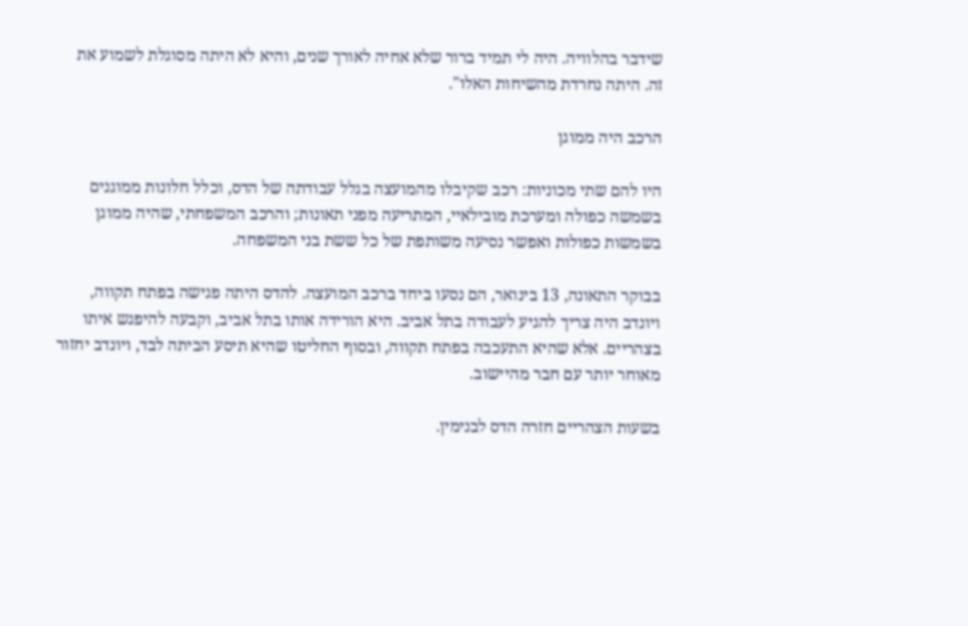שידבר בהלוויה. היה לי תמיד ברור שלא אחיה לאורך שנים, והיא לא היתה מסוגלת לשמוע את זה. היתה נחרדת מהשיחות האלו".

הרכב היה ממוגן

היו להם שתי מכוניות: רכב שקיבלו מהמועצה בגלל עבודתה של הדס, וכלל חלונות ממוגנים בשמשה כפולה ומערכת מובילאיי, המתריעה מפני תאונות; והרכב המשפחתי, שהיה ממוגן בשמשות כפולות ואפשר נסיעה משותפת של כל ששת בני המשפחה.

בבוקר התאונה, 13 בינואר, הם נסעו ביחד ברכב המועצה. להדס היתה פגישה בפתח תקווה, ויונדב היה צריך להגיע לעבודה בתל אביב. היא הורידה אותו בתל אביב, וקבעה להיפגש איתו בצהריים. אלא שהיא התעכבה בפתח תקווה, ובסוף החליטו שהיא תיסע הביתה לבד, ויונדב יחזור מאוחר יותר עם חבר מהיישוב.

בשעות הצהריים חזרה הדס לבנימין.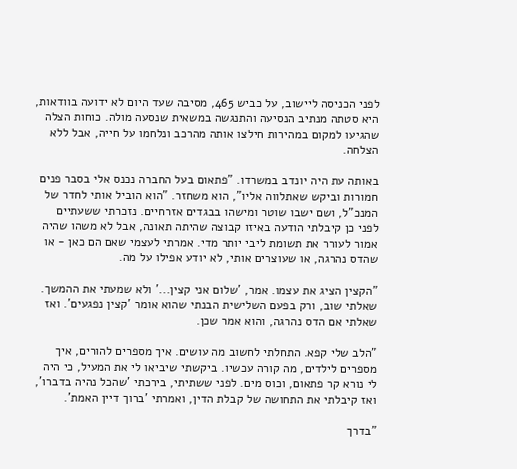לפני הכניסה ליישוב, על כביש 465, מסיבה שעד היום לא ידועה בוודאות, היא סטתה מנתיב הנסיעה והתנגשה במשאית שנסעה מולה. כוחות הצלה שהגיעו למקום במהירות חילצו אותה מהרכב ונלחמו על חייה, אבל ללא הצלחה.

באותה עת היה יונדב במשרדו. "פתאום בעל החברה נכנס אלי בסבר פנים חמורות וביקש שאתלווה אליו", הוא משחזר. "הוא הוביל אותי לחדר של המנכ"ל, ושם ישבו שוטר ומישהו בבגדים אזרחיים. נזכרתי ששעתיים לפני כן קיבלתי הודעה באיזו קבוצה שהיתה תאונה, אבל לא משהו שהיה אמור לעורר את תשומת ליבי יותר מדי. אמרתי לעצמי שאם הם כאן - או שהדס נהרגה, או שעוצרים אותי, לא יודע אפילו על מה.

"הקצין הציג את עצמו. אמר, 'שלום אני קצין...' ולא שמעתי את ההמשך. שאלתי שוב, ורק בפעם השלישית הבנתי שהוא אומר 'קצין נפגעים'. ואז שאלתי אם הדס נהרגה, והוא אמר שכן.

"הלב שלי קפא. התחלתי לחשוב מה עושים. איך מספרים להורים, איך מספרים לילדים, מה קורה עכשיו. ביקשתי שיביאו לי את המעיל, כי היה לי נורא קר פתאום, וכוס מים. לפני ששתיתי, בירכתי 'שהכל נהיה בדברו', ואז קיבלתי את התחושה של קבלת הדין, ואמרתי 'ברוך דיין האמת'.

"בדרך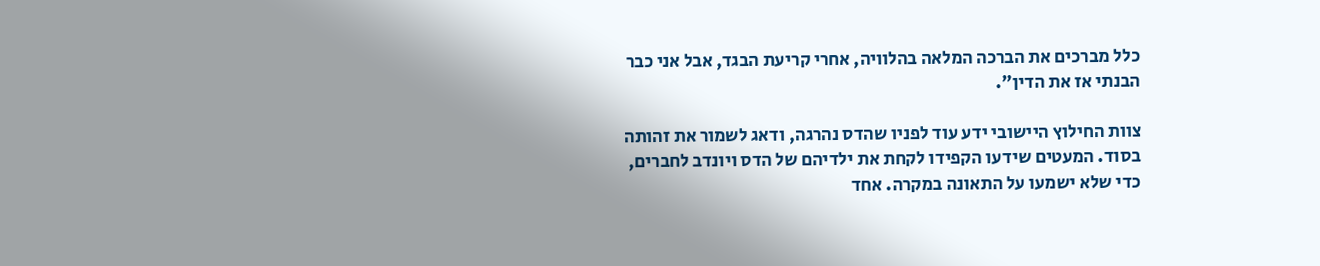כלל מברכים את הברכה המלאה בהלוויה, אחרי קריעת הבגד, אבל אני כבר הבנתי אז את הדין".

צוות החילוץ היישובי ידע עוד לפניו שהדס נהרגה, ודאג לשמור את זהותה בסוד. המעטים שידעו הקפידו לקחת את ילדיהם של הדס ויונדב לחברים, כדי שלא ישמעו על התאונה במקרה. אחד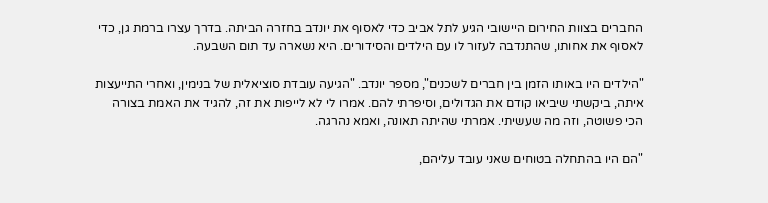החברים בצוות החירום היישובי הגיע לתל אביב כדי לאסוף את יונדב בחזרה הביתה. בדרך עצרו ברמת גן, כדי לאסוף את אחותו, שהתנדבה לעזור לו עם הילדים והסידורים. היא נשארה עד תום השבעה.

"הילדים היו באותו הזמן בין חברים לשכנים", מספר יונדב. "הגיעה עובדת סוציאלית של בנימין, ואחרי התייעצות איתה, ביקשתי שיביאו קודם את הגדולים, וסיפרתי להם. אמרו לי לא לייפות את זה, להגיד את האמת בצורה הכי פשוטה, וזה מה שעשיתי. אמרתי שהיתה תאונה, ואמא נהרגה.

"הם היו בהתחלה בטוחים שאני עובד עליהם,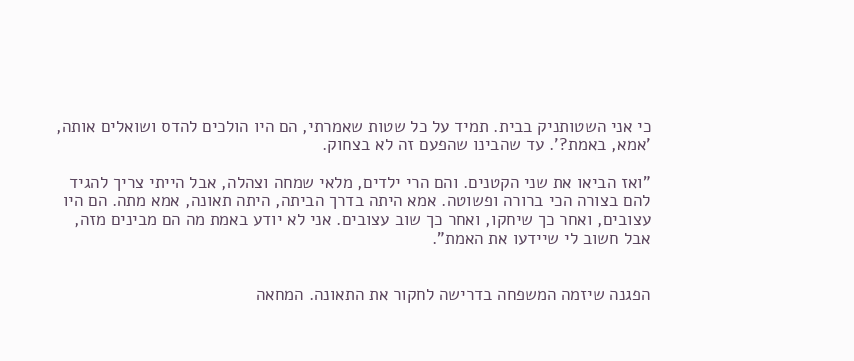כי אני השטותניק בבית. תמיד על כל שטות שאמרתי, הם היו הולכים להדס ושואלים אותה, 'אמא, באמת?'. עד שהבינו שהפעם זה לא בצחוק.

"ואז הביאו את שני הקטנים. והם הרי ילדים, מלאי שמחה וצהלה, אבל הייתי צריך להגיד להם בצורה הכי ברורה ופשוטה. אמא היתה בדרך הביתה, היתה תאונה, אמא מתה. הם היו עצובים, ואחר כך שיחקו, ואחר כך שוב עצובים. אני לא יודע באמת מה הם מבינים מזה, אבל חשוב לי שיידעו את האמת".


הפגנה שיזמה המשפחה בדרישה לחקור את התאונה. המחאה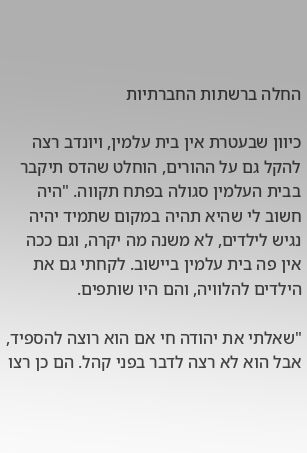החלה ברשתות החברתיות

כיוון שבעטרת אין בית עלמין, ויונדב רצה להקל גם על ההורים, הוחלט שהדס תיקבר בבית העלמין סגולה בפתח תקווה. "היה חשוב לי שהיא תהיה במקום שתמיד יהיה נגיש לילדים, לא משנה מה יקרה, וגם ככה אין פה בית עלמין ביישוב. לקחתי גם את הילדים להלוויה, והם היו שותפים.

"שאלתי את יהודה חי אם הוא רוצה להספיד, אבל הוא לא רצה לדבר בפני קהל. הם כן רצו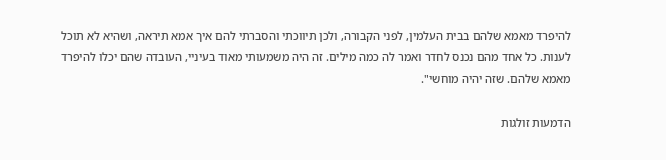להיפרד מאמא שלהם בבית העלמין, לפני הקבורה, ולכן תיווכתי והסברתי להם איך אמא תיראה, ושהיא לא תוכל לענות. כל אחד מהם נכנס לחדר ואמר לה כמה מילים. זה היה משמעותי מאוד בעיניי, העובדה שהם יכלו להיפרד מאמא שלהם. שזה יהיה מוחשי".

הדמעות זולגות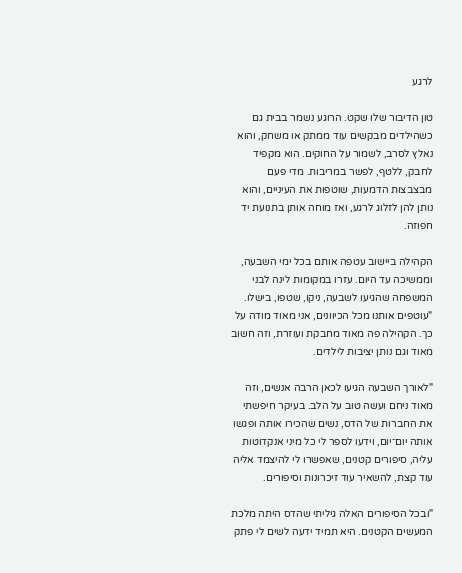לרגע

טון הדיבור שלו שקט. הרוגע נשמר בבית גם כשהילדים מבקשים עוד ממתק או משחק, והוא נאלץ לסרב, לשמור על החוקים. הוא מקפיד לחבק, ללטף, לפשר במריבות. מדי פעם מבצבצות הדמעות, שוטפות את העיניים, והוא נותן להן לזלוג לרגע, ואז מוחה אותן בתנועת יד חפוזה.

הקהילה ביישוב עטפה אותם בכל ימי השבעה, וממשיכה עד היום. עזרו במקומות לינה לבני המשפחה שהגיעו לשבעה, ניקו, שטפו, בישלו. "עוטפים אותנו מכל הכיוונים, אני מאוד מודה על כך. הקהילה פה מאוד מחבקת ועוזרת, וזה חשוב מאוד וגם נותן יציבות לילדים.

"לאורך השבעה הגיעו לכאן הרבה אנשים, וזה מאוד ניחם ועשה טוב על הלב. בעיקר חיפשתי את החברות של הדס, נשים שהכירו אותה ופגשו אותה יום־יום, וידעו לספר לי כל מיני אנקדוטות עליה, סיפורים קטנים, שאפשרו לי להיצמד אליה עוד קצת, להשאיר עוד זיכרונות וסיפורים.

"ובכל הסיפורים האלה גיליתי שהדס היתה מלכת המעשים הקטנים. היא תמיד ידעה לשים לי פתק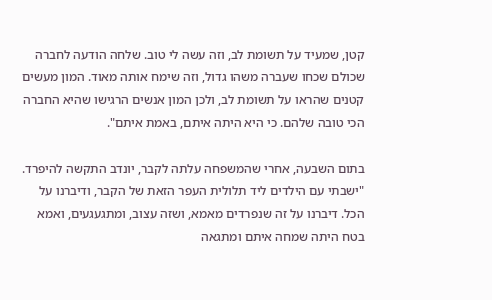קטן, שמעיד על תשומת לב, וזה עשה לי טוב. שלחה הודעה לחברה שכולם שכחו שעברה משהו גדול, וזה שימח אותה מאוד. המון מעשים קטנים שהראו על תשומת לב, ולכן המון אנשים הרגישו שהיא החברה הכי טובה שלהם. כי היא היתה איתם, באמת איתם".

בתום השבעה, אחרי שהמשפחה עלתה לקבר, יונדב התקשה להיפרד. "ישבתי עם הילדים ליד תלולית העפר הזאת של הקבר, ודיברנו על הכל. דיברנו על זה שנפרדים מאמא, ושזה עצוב, ומתגעגעים, ואמא בטח היתה שמחה איתם ומתגאה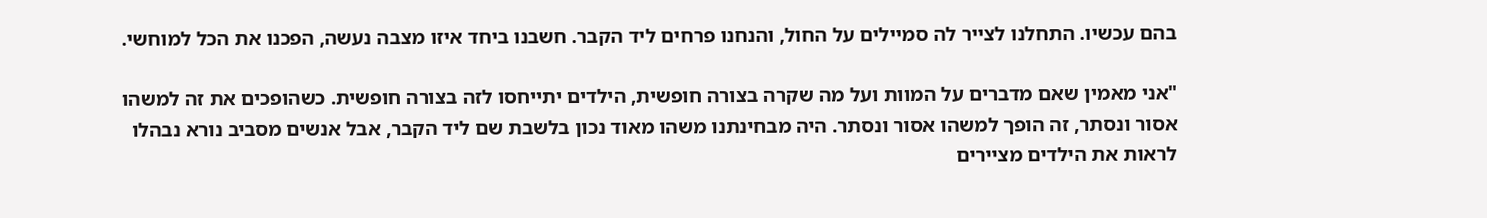בהם עכשיו. התחלנו לצייר לה סמיילים על החול, והנחנו פרחים ליד הקבר. חשבנו ביחד איזו מצבה נעשה, הפכנו את הכל למוחשי.

"אני מאמין שאם מדברים על המוות ועל מה שקרה בצורה חופשית, הילדים יתייחסו לזה בצורה חופשית. כשהופכים את זה למשהו אסור ונסתר, זה הופך למשהו אסור ונסתר. היה מבחינתנו משהו מאוד נכון בלשבת שם ליד הקבר, אבל אנשים מסביב נורא נבהלו לראות את הילדים מציירים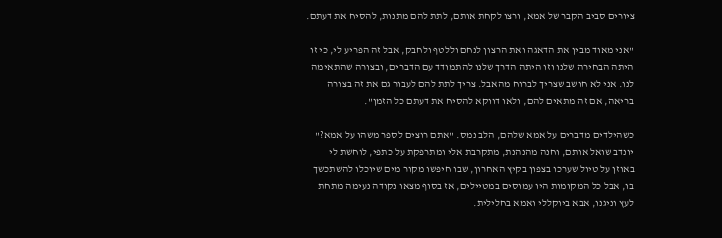ציורים סביב הקבר של אמא, ורצו לקחת אותם, לתת להם מתנות, להסיח את דעתם.

"אני מאוד מבין את הדאגה ואת הרצון לנחם וללטף ולחבק, אבל זה הפריע לי, כי זו היתה הבחירה שלנו וזו היתה הדרך שלנו להתמודד עם הדברים, ובצורה שהתאימה לנו. אני לא חושב שצריך לברוח מהאבל. צריך לתת להם לעבור גם את זה בצורה בריאה, אם זה מתאים להם, ולאו דווקא להסיח את דעתם כל הזמן".

כשהילדים מדברים על אמא שלהם, הלב נמס. "אתם רוצים לספר משהו על אמא?" יונדב שואל אותם, וחנה מהנהנת, מתקרבת אלי ומתרפקת על כתפי, לוחשת לי באוזן על טיול שערכו בצפון בקיץ האחרון, שבו חיפשו מקור מים שיוכלו להשתכשך בו, אבל כל המקומות היו עמוסים במטיילים, אז בסוף מצאו נקודה נעימה מתחת לעץ וניגנו, אבא ביוקללי ואמא בחלילית.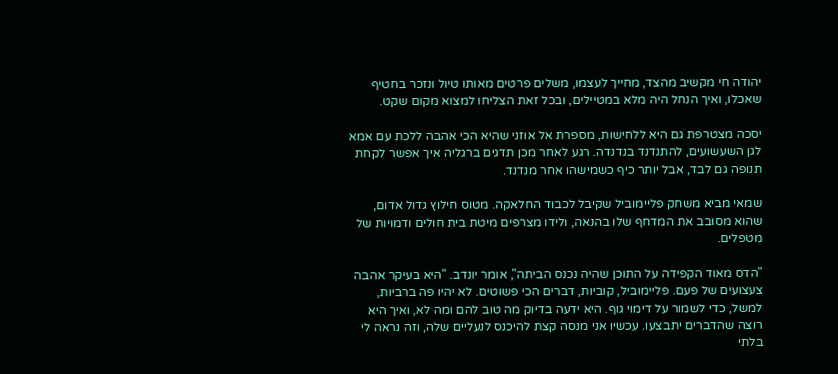יהודה חי מקשיב מהצד, מחייך לעצמו, משלים פרטים מאותו טיול ונזכר בחטיף שאכלו, ואיך הנחל היה מלא במטיילים, ובכל זאת הצליחו למצוא מקום שקט.

יסכה מצטרפת גם היא ללחישות, מספרת אל אוזני שהיא הכי אהבה ללכת עם אמא לגן השעשועים, להתנדנד בנדנדה. רגע לאחר מכן תדגים ברגליה איך אפשר לקחת תנופה גם לבד, אבל יותר כיף כשמישהו אחר מנדנד.

שמאי מביא משחק פליימוביל שקיבל לכבוד החלאקה. מטוס חילוץ גדול אדום, שהוא מסובב את המדחף שלו בהנאה, ולידו מצרפים מיטת בית חולים ודמויות של מטפלים.

"הדס מאוד הקפידה על התוכן שהיה נכנס הביתה", אומר יונדב. "היא בעיקר אהבה צעצועים של פעם. פליימוביל, קוביות, דברים הכי פשוטים. לא יהיו פה ברביות, למשל, כדי לשמור על דימוי גוף. היא ידעה בדיוק מה טוב להם ומה לא, ואיך היא רוצה שהדברים יתבצעו. עכשיו אני מנסה קצת להיכנס לנעליים שלה, וזה נראה לי בלתי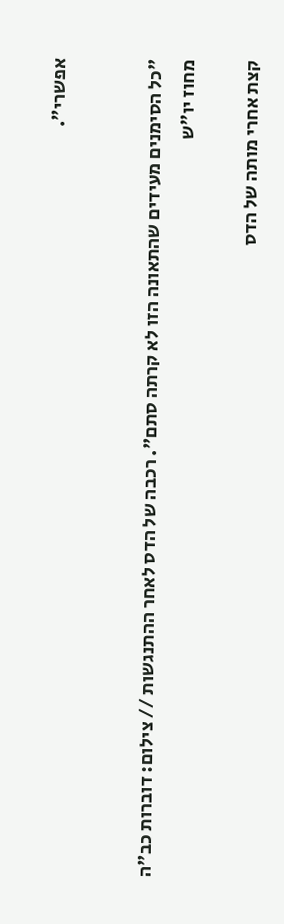אפשרי".


"כל הסימנים מעידים שהתאונה הזו לא קרתה סתם". רכבה של הדס לאחר ההתנגשות // צילום: דוברות כב"ה מחוז יו"ש

קצת אחרי מותה של הדס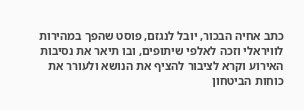כתב אחיה הבכור, יובל לנגזם, פוסט שהפך במהירות לוויראלי וזכה לאלפי שיתופים, ובו תיאר את נסיבות האירוע וקרא לציבור להציף את הנושא ולעורר את כוחות הביטחון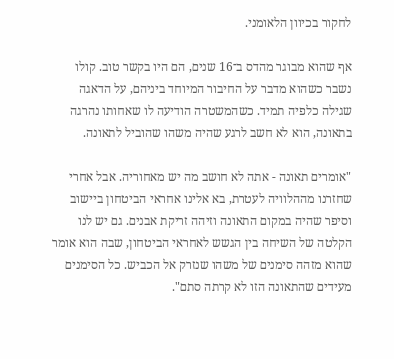לחקור בכיוון הלאומני.

אף שהוא מבוגר מהדס ב־16 שנים, הם היו בקשר טוב. קולו נשבר כשהוא מדבר על החיבור המיוחד ביניהם, על הדאגה שגילה כלפיה תמיד. כשהמשטרה הודיעה לו שאחותו נהרגה בתאונה, הוא לא חשב לרגע שהיה משהו שהוביל לתאונה.

"אומרים תאונה - אתה לא חושב מה יש מאחוריה. אבל אחרי שחזרנו מההלוויה לעטרת, בא אלינו אחראי הביטחון ביישוב וסיפר שהיה במקום התאונה וזיהה זריקת אבנים. גם יש לנו הקלטה של השיחה בין הגשש לאחראי הביטחון, שבה הוא אומר שהוא מזהה סימנים של משהו שנזרק אל הכביש. כל הסימנים מעידים שהתאונה הזו לא קרתה סתם".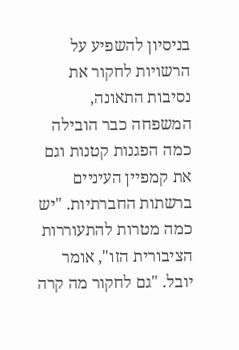בניסיון להשפיע על הרשויות לחקור את נסיבות התאונה, המשפחה כבר הובילה כמה הפגנות קטנות וגם את קמפיין העיניים ברשתות החברתיות. "יש כמה מטרות להתעוררות הציבורית הזו", אומר יובל. "גם לחקור מה קרה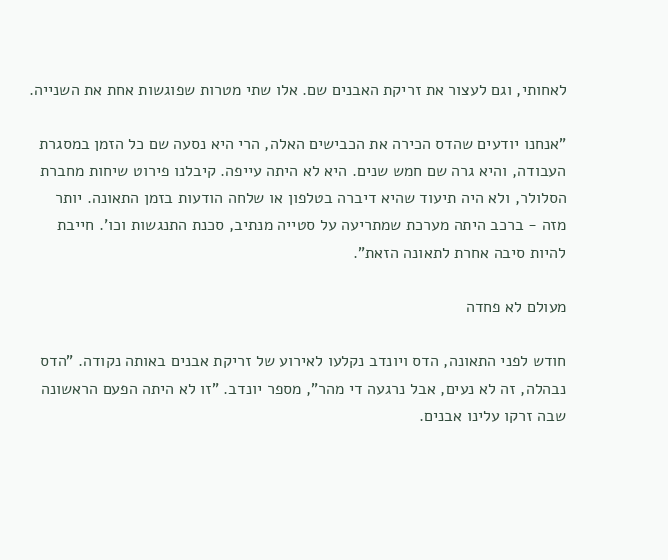לאחותי, וגם לעצור את זריקת האבנים שם. אלו שתי מטרות שפוגשות אחת את השנייה.

"אנחנו יודעים שהדס הכירה את הכבישים האלה, הרי היא נסעה שם כל הזמן במסגרת העבודה, והיא גרה שם חמש שנים. היא לא היתה עייפה. קיבלנו פירוט שיחות מחברת הסלולר, ולא היה תיעוד שהיא דיברה בטלפון או שלחה הודעות בזמן התאונה. יותר מזה - ברכב היתה מערכת שמתריעה על סטייה מנתיב, סכנת התנגשות וכו'. חייבת להיות סיבה אחרת לתאונה הזאת".

מעולם לא פחדה

חודש לפני התאונה, הדס ויונדב נקלעו לאירוע של זריקת אבנים באותה נקודה. "הדס נבהלה, זה לא נעים, אבל נרגעה די מהר", מספר יונדב. "זו לא היתה הפעם הראשונה שבה זרקו עלינו אבנים.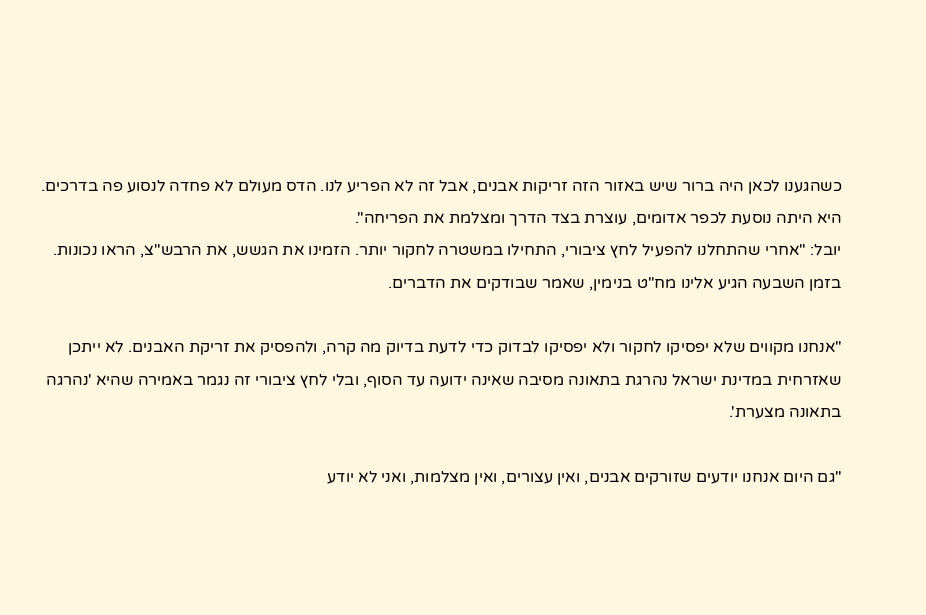כשהגענו לכאן היה ברור שיש באזור הזה זריקות אבנים, אבל זה לא הפריע לנו. הדס מעולם לא פחדה לנסוע פה בדרכים. היא היתה נוסעת לכפר אדומים, עוצרת בצד הדרך ומצלמת את הפריחה".
יובל: "אחרי שהתחלנו להפעיל לחץ ציבורי, התחילו במשטרה לחקור יותר. הזמינו את הגשש, את הרבש"צ, הראו נכונות. בזמן השבעה הגיע אלינו מח"ט בנימין, שאמר שבודקים את הדברים.

"אנחנו מקווים שלא יפסיקו לחקור ולא יפסיקו לבדוק כדי לדעת בדיוק מה קרה, ולהפסיק את זריקת האבנים. לא ייתכן שאזרחית במדינת ישראל נהרגת בתאונה מסיבה שאינה ידועה עד הסוף, ובלי לחץ ציבורי זה נגמר באמירה שהיא 'נהרגה בתאונה מצערת'.

"גם היום אנחנו יודעים שזורקים אבנים, ואין עצורים, ואין מצלמות, ואני לא יודע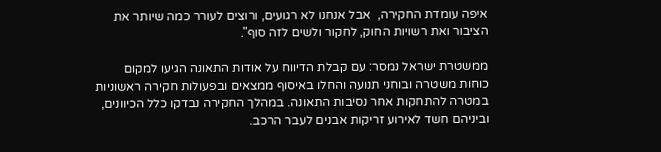איפה עומדת החקירה,  אבל אנחנו לא רגועים, ורוצים לעורר כמה שיותר את הציבור ואת רשויות החוק, לחקור ולשים לזה סוף".

ממשטרת ישראל נמסר: עם קבלת הדיווח על אודות התאונה הגיעו למקום כוחות משטרה ובוחני תנועה והחלו באיסוף ממצאים ובפעולות חקירה ראשוניות במטרה להתחקות אחר נסיבות התאונה. במהלך החקירה נבדקו כלל הכיוונים, וביניהם חשד לאירוע זריקות אבנים לעבר הרכב.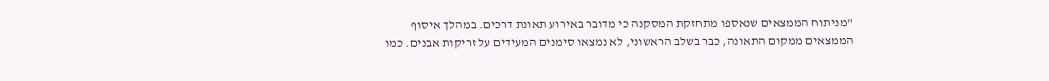"מניתוח הממצאים שנאספו מתחזקת המסקנה כי מדובר באירוע תאונת דרכים. במהלך איסוף הממצאים ממקום התאונה, כבר בשלב הראשוני, לא נמצאו סימנים המעידים על זריקות אבנים. כמו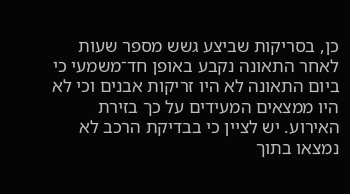כן, בסריקות שביצע גשש מספר שעות לאחר התאונה נקבע באופן חד־משמעי כי ביום התאונה לא היו זריקות אבנים וכי לא היו ממצאים המעידים על כך בזירת האירוע. יש לציין כי בבדיקת הרכב לא נמצאו בתוך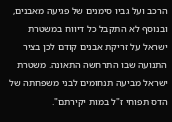הרכב ועל גביו סימנים של פגיעה מאבנים, ובנוסף לא התקבל כל דיווח במשטרת ישראל על זריקת אבנים קודם לכן בציר התנועה שבו התרחשה התאונה. משטרת ישראל מביעה תנחומים לבני משפחתה של הדס תפוחי ז"ל במות יקירתם".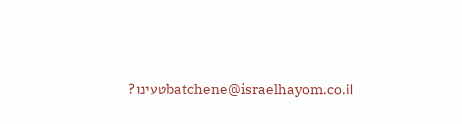batchene@israelhayom.co.ilטעינו?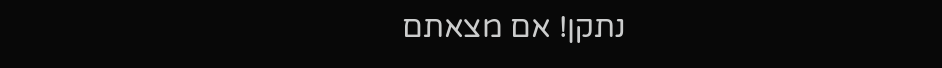נתקן! אם מצאתם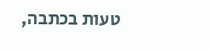טעות בכתבה,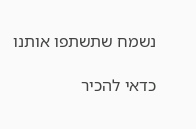נשמח שתשתפו אותנו

כדאי להכיר